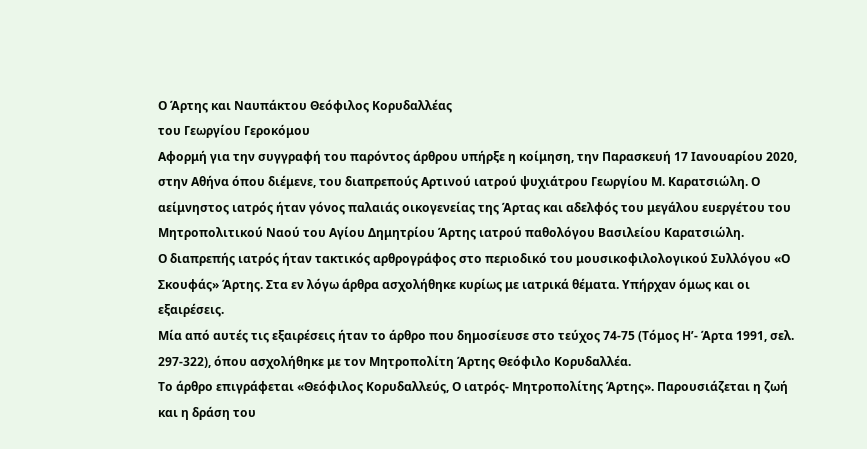Ο Άρτης και Ναυπάκτου Θεόφιλος Κορυδαλλέας
του Γεωργίου Γεροκόμου
Αφορμή για την συγγραφή του παρόντος άρθρου υπήρξε η κοίμηση, την Παρασκευή 17 Ιανουαρίου 2020, στην Αθήνα όπου διέμενε, του διαπρεπούς Αρτινού ιατρού ψυχιάτρου Γεωργίου Μ. Καρατσιώλη. Ο αείμνηστος ιατρός ήταν γόνος παλαιάς οικογενείας της Άρτας και αδελφός του μεγάλου ευεργέτου του Μητροπολιτικού Ναού του Αγίου Δημητρίου Άρτης ιατρού παθολόγου Βασιλείου Καρατσιώλη.
Ο διαπρεπής ιατρός ήταν τακτικός αρθρογράφος στο περιοδικό του μουσικοφιλολογικού Συλλόγου «Ο Σκουφάς» Άρτης. Στα εν λόγω άρθρα ασχολήθηκε κυρίως με ιατρικά θέματα. Υπήρχαν όμως και οι εξαιρέσεις.
Μία από αυτές τις εξαιρέσεις ήταν το άρθρο που δημοσίευσε στο τεύχος 74-75 (Τόμος Η’- Άρτα 1991, σελ. 297-322), όπου ασχολήθηκε με τον Μητροπολίτη Άρτης Θεόφιλο Κορυδαλλέα.
Το άρθρο επιγράφεται «Θεόφιλος Κορυδαλλεύς, Ο ιατρός- Μητροπολίτης Άρτης». Παρουσιάζεται η ζωή και η δράση του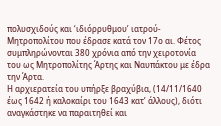πολυσχιδούς και ‘ιδιόρρυθμου’ ιατρού- Μητροπολίτου που έδρασε κατά τον 17ο αι. Φέτος συμπληρώνονται 380 χρόνια από την χειροτονία του ως Μητροπολίτης Άρτης και Ναυπάκτου με έδρα την Άρτα.
Η αρχιερατεία του υπήρξε βραχύβια, (14/11/1640 έως 1642 ή καλοκαίρι του 1643 κατ’ άλλους), διότι αναγκάστηκε να παραιτηθεί και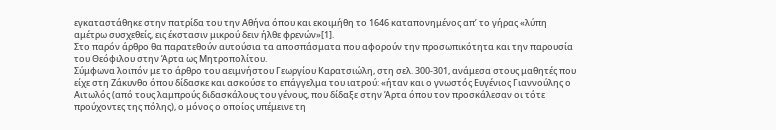εγκαταστάθηκε στην πατρίδα του την Αθήνα όπου και εκοιμήθη το 1646 καταπονημένος απ’ το γήρας «λύπη αμέτρω συσχεθείς, εις έκστασιν μικρού δειν ήλθε φρενών»[1].
Στο παρόν άρθρο θα παρατεθούν αυτούσια τα αποσπάσματα που αφορούν την προσωπικότητα και την παρουσία του Θεόφιλου στην Άρτα ως Μητροπολίτου.
Σύμφωνα λοιπόν με το άρθρο του αειμνήστου Γεωργίου Καρατσιώλη, στη σελ. 300-301, ανάμεσα στους μαθητές που είχε στη Ζάκυνθο όπου δίδασκε και ασκούσε το επάγγελμα του ιατρού: «ήταν και ο γνωστός Ευγένιος Γιαννούλης ο Αιτωλός (από τους λαμπρούς διδασκάλους του γένους, που δίδαξε στην Άρτα όπου τον προσκάλεσαν οι τότε προύχοντες της πόλης), ο μόνος ο οποίος υπέμεινε τη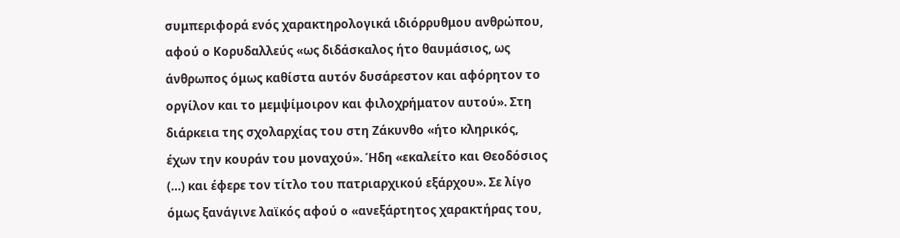συμπεριφορά ενός χαρακτηρολογικά ιδιόρρυθμου ανθρώπου, αφού ο Κορυδαλλεύς «ως διδάσκαλος ήτο θαυμάσιος, ως άνθρωπος όμως καθίστα αυτόν δυσάρεστον και αφόρητον το οργίλον και το μεμψίμοιρον και φιλοχρήματον αυτού». Στη διάρκεια της σχολαρχίας του στη Ζάκυνθο «ήτο κληρικός, έχων την κουράν του μοναχού». Ήδη «εκαλείτο και Θεοδόσιος (…) και έφερε τον τίτλο του πατριαρχικού εξάρχου». Σε λίγο όμως ξανάγινε λαϊκός αφού ο «ανεξάρτητος χαρακτήρας του,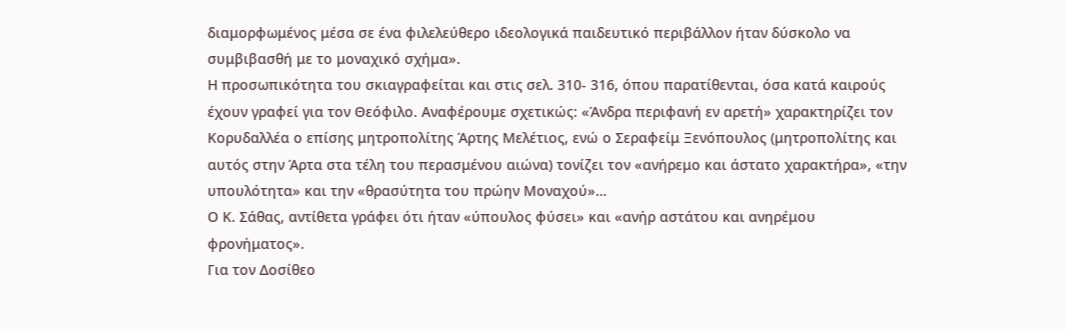διαμορφωμένος μέσα σε ένα φιλελεύθερο ιδεολογικά παιδευτικό περιβάλλον ήταν δύσκολο να συμβιβασθή με το μοναχικό σχήμα».
Η προσωπικότητα του σκιαγραφείται και στις σελ. 310- 316, όπου παρατίθενται, όσα κατά καιρούς έχουν γραφεί για τον Θεόφιλο. Αναφέρουμε σχετικώς: «Άνδρα περιφανή εν αρετή» χαρακτηρίζει τον Κορυδαλλέα ο επίσης μητροπολίτης Άρτης Μελέτιος, ενώ ο Σεραφείμ Ξενόπουλος (μητροπολίτης και αυτός στην Άρτα στα τέλη του περασμένου αιώνα) τονίζει τον «ανήρεμο και άστατο χαρακτήρα», «την υπουλότητα» και την «θρασύτητα του πρώην Μοναχού»…
Ο Κ. Σάθας, αντίθετα γράφει ότι ήταν «ύπουλος φύσει» και «ανήρ αστάτου και ανηρέμου φρονήματος».
Για τον Δοσίθεο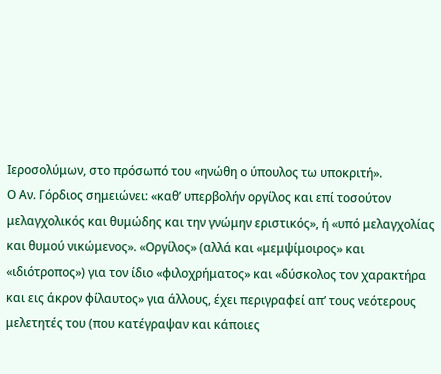Ιεροσολύμων, στο πρόσωπό του «ηνώθη ο ύπουλος τω υποκριτή».
Ο Αν. Γόρδιος σημειώνει: «καθ’ υπερβολήν οργίλος και επί τοσούτον μελαγχολικός και θυμώδης και την γνώμην εριστικός», ή «υπό μελαγχολίας και θυμού νικώμενος». «Οργίλος» (αλλά και «μεμψίμοιρος» και «ιδιότροπος») για τον ίδιο «φιλοχρήματος» και «δύσκολος τον χαρακτήρα και εις άκρον φίλαυτος» για άλλους, έχει περιγραφεί απ’ τους νεότερους μελετητές του (που κατέγραψαν και κάποιες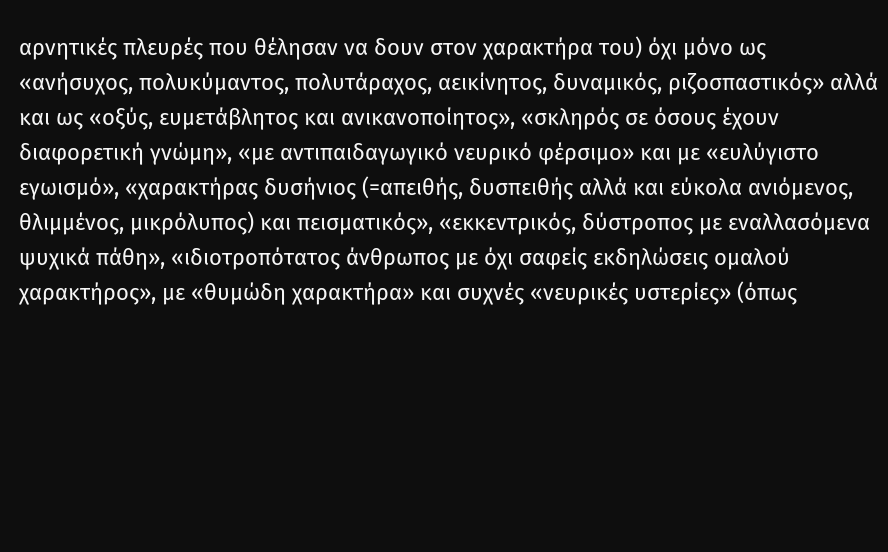αρνητικές πλευρές που θέλησαν να δουν στον χαρακτήρα του) όχι μόνο ως «ανήσυχος, πολυκύμαντος, πολυτάραχος, αεικίνητος, δυναμικός, ριζοσπαστικός» αλλά και ως «οξύς, ευμετάβλητος και ανικανοποίητος», «σκληρός σε όσους έχουν διαφορετική γνώμη», «με αντιπαιδαγωγικό νευρικό φέρσιμο» και με «ευλύγιστο εγωισμό», «χαρακτήρας δυσήνιος (=απειθής, δυσπειθής αλλά και εύκολα ανιόμενος, θλιμμένος, μικρόλυπος) και πεισματικός», «εκκεντρικός, δύστροπος με εναλλασόμενα ψυχικά πάθη», «ιδιοτροπότατος άνθρωπος με όχι σαφείς εκδηλώσεις ομαλού χαρακτήρος», με «θυμώδη χαρακτήρα» και συχνές «νευρικές υστερίες» (όπως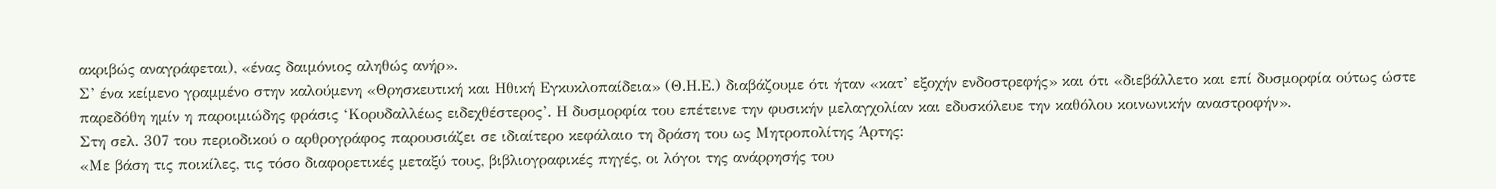ακριβώς αναγράφεται), «ένας δαιμόνιος αληθώς ανήρ».
Σ’ ένα κείμενο γραμμένο στην καλούμενη «Θρησκευτική και Ηθική Εγκυκλοπαίδεια» (Θ.Η.Ε.) διαβάζουμε ότι ήταν «κατ’ εξοχήν ενδοστρεφής» και ότι «διεβάλλετο και επί δυσμορφία ούτως ώστε παρεδόθη ημίν η παροιμιώδης φράσις ‘Κορυδαλλέως ειδεχθέστερος’. Η δυσμορφία του επέτεινε την φυσικήν μελαγχολίαν και εδυσκόλευε την καθόλου κοινωνικήν αναστροφήν».
Στη σελ. 307 του περιοδικού ο αρθρογράφος παρουσιάζει σε ιδιαίτερο κεφάλαιο τη δράση του ως Μητροπολίτης Άρτης:
«Με βάση τις ποικίλες, τις τόσο διαφορετικές μεταξύ τους, βιβλιογραφικές πηγές, οι λόγοι της ανάρρησής του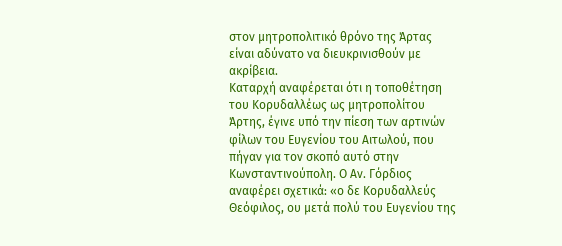στον μητροπολιτικό θρόνο της Άρτας είναι αδύνατο να διευκρινισθούν με ακρίβεια.
Καταρχή αναφέρεται ότι η τοποθέτηση του Κορυδαλλέως ως μητροπολίτου Άρτης, έγινε υπό την πίεση των αρτινών φίλων του Ευγενίου του Αιτωλού, που πήγαν για τον σκοπό αυτό στην Κωνσταντινούπολη. Ο Αν. Γόρδιος αναφέρει σχετικά: «ο δε Κορυδαλλεύς Θεόφιλος, ου μετά πολύ του Ευγενίου της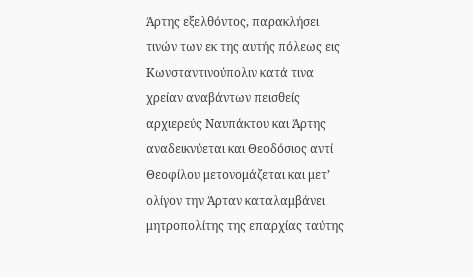Άρτης εξελθόντος, παρακλήσει τινών των εκ της αυτής πόλεως εις Κωνσταντινούπολιν κατά τινα χρείαν αναβάντων πεισθείς αρχιερεύς Ναυπάκτου και Άρτης αναδεικνύεται και Θεοδόσιος αντί Θεοφίλου μετονομάζεται και μετ’ ολίγον την Άρταν καταλαμβάνει μητροπολίτης της επαρχίας ταύτης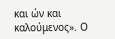και ών και καλούμενος». Ο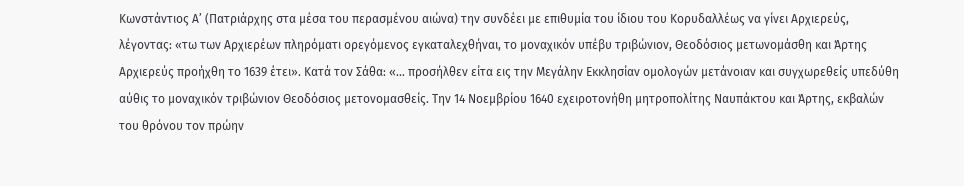Κωνστάντιος Α’ (Πατριάρχης στα μέσα του περασμένου αιώνα) την συνδέει με επιθυμία του ίδιου του Κορυδαλλέως να γίνει Αρχιερεύς, λέγοντας: «τω των Αρχιερέων πληρόματι ορεγόμενος εγκαταλεχθήναι, το μοναχικόν υπέβυ τριβώνιον, Θεοδόσιος μετωνομάσθη και Άρτης Αρχιερεύς προήχθη το 1639 έτει». Κατά τον Σάθα: «… προσήλθεν είτα εις την Μεγάλην Εκκλησίαν ομολογών μετάνοιαν και συγχωρεθείς υπεδύθη αύθις το μοναχικόν τριβώνιον Θεοδόσιος μετονομασθείς. Την 14 Νοεμβρίου 1640 εχειροτονήθη μητροπολίτης Ναυπάκτου και Άρτης, εκβαλών του θρόνου τον πρώην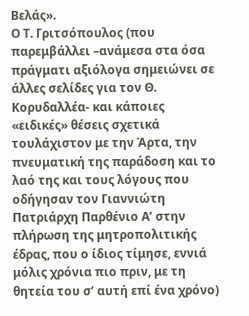Βελάς».
Ο Τ. Γριτσόπουλος (που παρεμβάλλει –ανάμεσα στα όσα πράγματι αξιόλογα σημειώνει σε άλλες σελίδες για τον Θ. Κορυδαλλέα- και κάποιες «ειδικές» θέσεις σχετικά τουλάχιστον με την Άρτα, την πνευματική της παράδοση και το λαό της και τους λόγους που οδήγησαν τον Γιαννιώτη Πατριάρχη Παρθένιο Α’ στην πλήρωση της μητροπολιτικής έδρας, που ο ίδιος τίμησε, εννιά μόλις χρόνια πιο πριν, με τη θητεία του σ’ αυτή επί ένα χρόνο)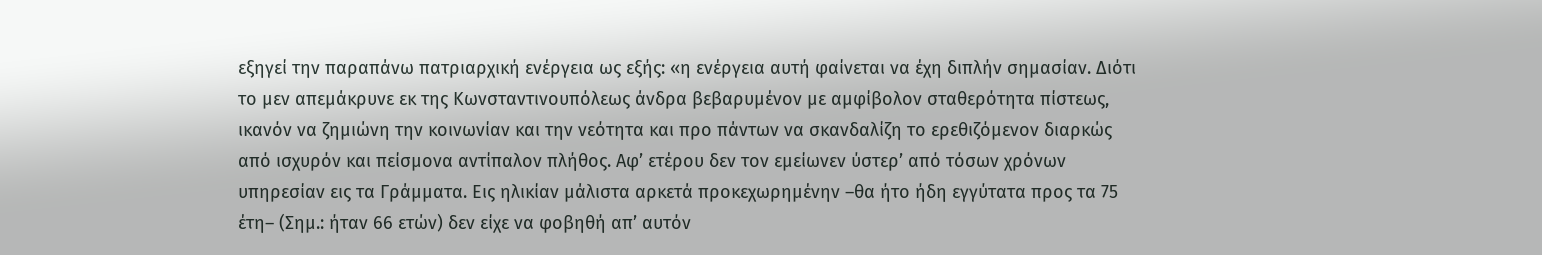εξηγεί την παραπάνω πατριαρχική ενέργεια ως εξής: «η ενέργεια αυτή φαίνεται να έχη διπλήν σημασίαν. Διότι το μεν απεμάκρυνε εκ της Κωνσταντινουπόλεως άνδρα βεβαρυμένον με αμφίβολον σταθερότητα πίστεως, ικανόν να ζημιώνη την κοινωνίαν και την νεότητα και προ πάντων να σκανδαλίζη το ερεθιζόμενον διαρκώς από ισχυρόν και πείσμονα αντίπαλον πλήθος. Αφ’ ετέρου δεν τον εμείωνεν ύστερ’ από τόσων χρόνων υπηρεσίαν εις τα Γράμματα. Εις ηλικίαν μάλιστα αρκετά προκεχωρημένην –θα ήτο ήδη εγγύτατα προς τα 75 έτη– (Σημ.: ήταν 66 ετών) δεν είχε να φοβηθή απ’ αυτόν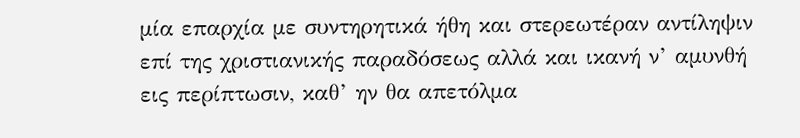μία επαρχία με συντηρητικά ήθη και στερεωτέραν αντίληψιν επί της χριστιανικής παραδόσεως αλλά και ικανή ν’ αμυνθή εις περίπτωσιν, καθ’ ην θα απετόλμα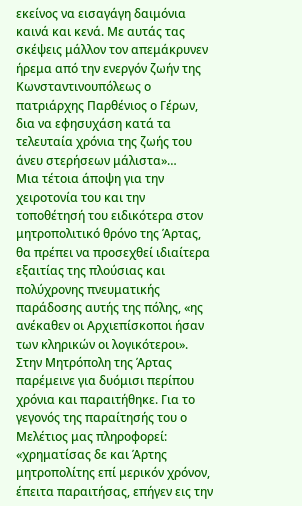εκείνος να εισαγάγη δαιμόνια καινά και κενά. Με αυτάς τας σκέψεις μάλλον τον απεμάκρυνεν ήρεμα από την ενεργόν ζωήν της Κωνσταντινουπόλεως ο πατριάρχης Παρθένιος ο Γέρων, δια να εφησυχάση κατά τα τελευταία χρόνια της ζωής του άνευ στερήσεων μάλιστα»…
Μια τέτοια άποψη για την χειροτονία του και την τοποθέτησή του ειδικότερα στον μητροπολιτικό θρόνο της Άρτας, θα πρέπει να προσεχθεί ιδιαίτερα εξαιτίας της πλούσιας και πολύχρονης πνευματικής παράδοσης αυτής της πόλης, «ης ανέκαθεν οι Αρχιεπίσκοποι ήσαν των κληρικών οι λογικότεροι».
Στην Μητρόπολη της Άρτας παρέμεινε για δυόμισι περίπου χρόνια και παραιτήθηκε. Για το γεγονός της παραίτησής του ο Μελέτιος μας πληροφορεί: «χρηματίσας δε και Άρτης μητροπολίτης επί μερικόν χρόνον, έπειτα παραιτήσας, επήγεν εις την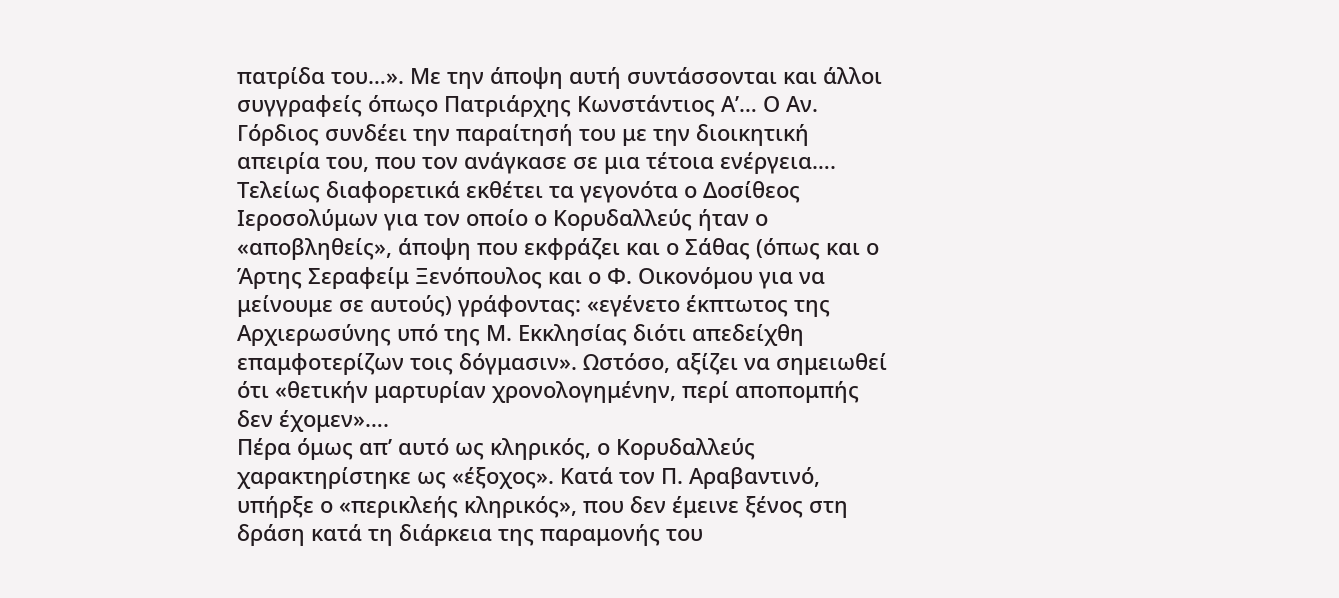πατρίδα του…». Με την άποψη αυτή συντάσσονται και άλλοι συγγραφείς όπωςο Πατριάρχης Κωνστάντιος Α’… Ο Αν. Γόρδιος συνδέει την παραίτησή του με την διοικητική απειρία του, που τον ανάγκασε σε μια τέτοια ενέργεια….
Τελείως διαφορετικά εκθέτει τα γεγονότα ο Δοσίθεος Ιεροσολύμων για τον οποίο ο Κορυδαλλεύς ήταν ο «αποβληθείς», άποψη που εκφράζει και ο Σάθας (όπως και ο Άρτης Σεραφείμ Ξενόπουλος και ο Φ. Οικονόμου για να μείνουμε σε αυτούς) γράφοντας: «εγένετο έκπτωτος της Αρχιερωσύνης υπό της Μ. Εκκλησίας διότι απεδείχθη επαμφοτερίζων τοις δόγμασιν». Ωστόσο, αξίζει να σημειωθεί ότι «θετικήν μαρτυρίαν χρονολογημένην, περί αποπομπής δεν έχομεν»….
Πέρα όμως απ’ αυτό ως κληρικός, ο Κορυδαλλεύς χαρακτηρίστηκε ως «έξοχος». Κατά τον Π. Αραβαντινό, υπήρξε ο «περικλεής κληρικός», που δεν έμεινε ξένος στη δράση κατά τη διάρκεια της παραμονής του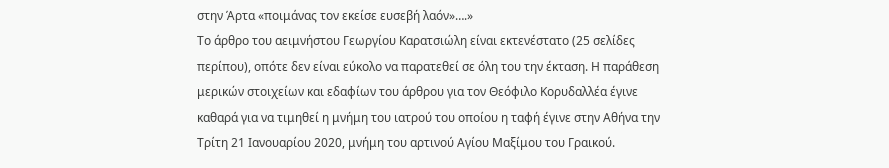στην Άρτα «ποιμάνας τον εκείσε ευσεβή λαόν»….»
Το άρθρο του αειμνήστου Γεωργίου Καρατσιώλη είναι εκτενέστατο (25 σελίδες περίπου), οπότε δεν είναι εύκολο να παρατεθεί σε όλη του την έκταση. Η παράθεση μερικών στοιχείων και εδαφίων του άρθρου για τον Θεόφιλο Κορυδαλλέα έγινε καθαρά για να τιμηθεί η μνήμη του ιατρού του οποίου η ταφή έγινε στην Αθήνα την Τρίτη 21 Ιανουαρίου 2020, μνήμη του αρτινού Αγίου Μαξίμου του Γραικού.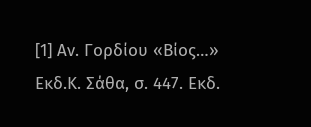[1] Αν. Γορδίου «Βίος…» Εκδ.Κ. Σάθα, σ. 447. Εκδ.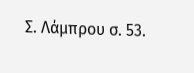Σ. Λάμπρου σ. 53.